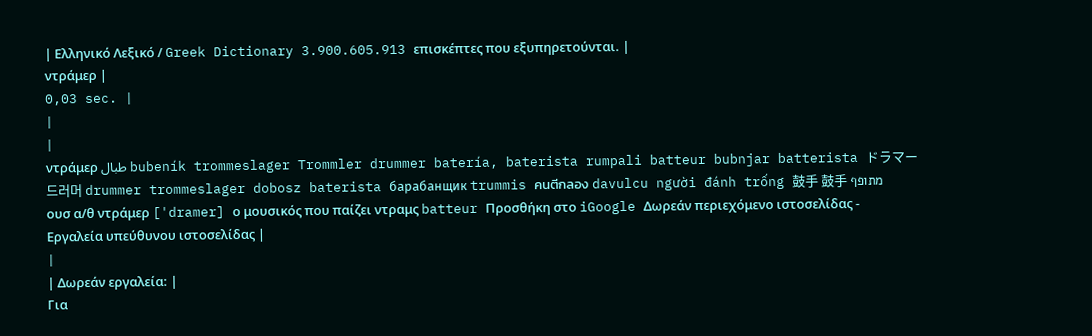| Ελληνικό Λεξικό / Greek Dictionary 3.900.605.913 επισκέπτες που εξυπηρετούνται. |
ντράμερ |
0,03 sec. |
|
|
ντράμερ طبال bubeník trommeslager Trommler drummer batería, baterista rumpali batteur bubnjar batterista ドラマー 드러머 drummer trommeslager dobosz baterista барабанщик trummis คนตีกลอง davulcu người đánh trống 鼓手 鼓手 מתופף
ουσ α/θ ντράμερ ['dramer] ο μουσικός που παίζει ντραμς batteur Προσθήκη στο iGoogle Δωρεάν περιεχόμενο ιστοσελίδας - Εργαλεία υπεύθυνου ιστοσελίδας |
|
| Δωρεάν εργαλεία: |
Για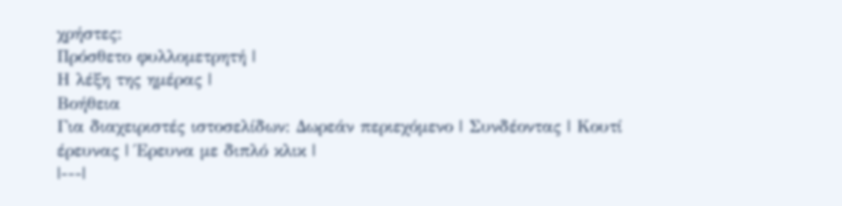χρήστες:
Πρόσθετο φυλλομετρητή |
Η λέξη της ημέρας |
Βοήθεια
Για διαχειριστές ιστοσελίδων: Δωρεάν περιεχόμενο | Συνδέοντας | Κουτί έρευνας | Έρευνα με διπλό κλικ |
|---|